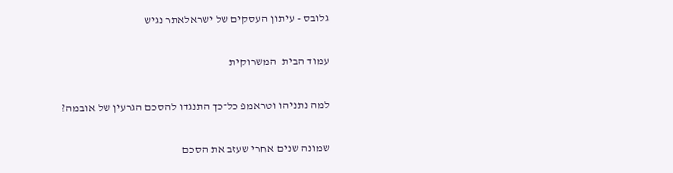גלובס - עיתון העסקים של ישראלאתר נגיש

עמוד הבית  המשרוקית

למה נתניהו וטראמפ כל־כך התנגדו להסכם הגרעין של אובמה?

שמונה שנים אחרי שעזב את הסכם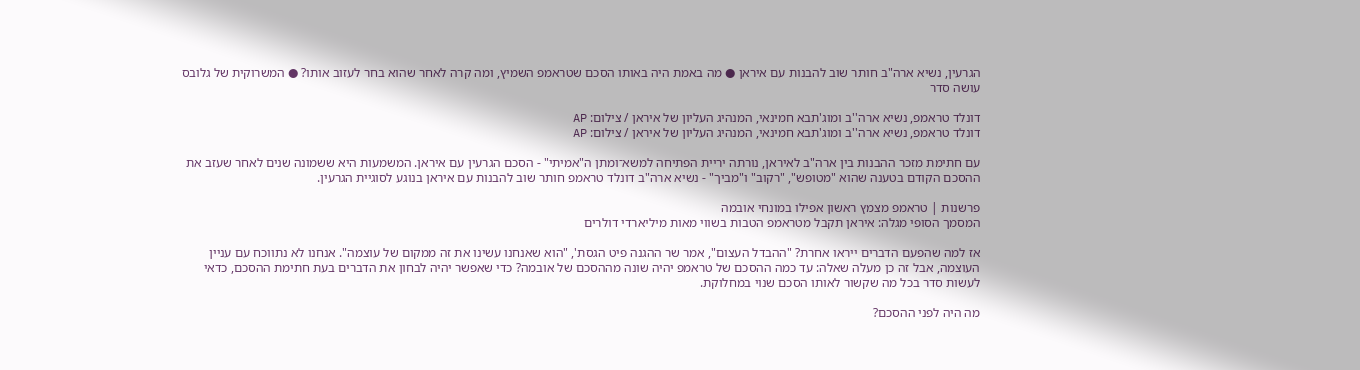הגרעין, נשיא ארה"ב חותר שוב להבנות עם איראן ● מה באמת היה באותו הסכם שטראמפ השמיץ, ומה קרה לאחר שהוא בחר לעזוב אותו? ● המשרוקית של גלובס עושה סדר

דונלד טראמפ, נשיא ארה''ב ומוג'תבא חמינאי, המנהיג העליון של איראן / צילום: AP
דונלד טראמפ, נשיא ארה''ב ומוג'תבא חמינאי, המנהיג העליון של איראן / צילום: AP

עם חתימת מזכר ההבנות בין ארה"ב לאיראן, נורתה יריית הפתיחה למשא־ומתן ה"אמיתי" - הסכם הגרעין עם איראן. המשמעות היא ששמונה שנים לאחר שעזב את ההסכם הקודם בטענה שהוא "מטופש", "רקוב" ו"מביך" - נשיא ארה"ב דונלד טראמפ חותר שוב להבנות עם איראן בנוגע לסוגיית הגרעין.

פרשנות | טראמפ מצמץ ראשון אפילו במונחי אובמה
המסמך הסופי מגלה: איראן תקבל מטראמפ הטבות בשווי מאות מיליארדי דולרים

אז למה שהפעם הדברים ייראו אחרת? "ההבדל העצום", אמר שר ההגנה פיט הגסת', "הוא שאנחנו עשינו את זה ממקום של עוצמה". אנחנו לא נתווכח עם עניין העוצמה, אבל זה כן מעלה שאלה: עד כמה ההסכם של טראמפ יהיה שונה מההסכם של אובמה? כדי שאפשר יהיה לבחון את הדברים בעת חתימת ההסכם, כדאי לעשות סדר בכל מה שקשור לאותו הסכם שנוי במחלוקת.

מה היה לפני ההסכם?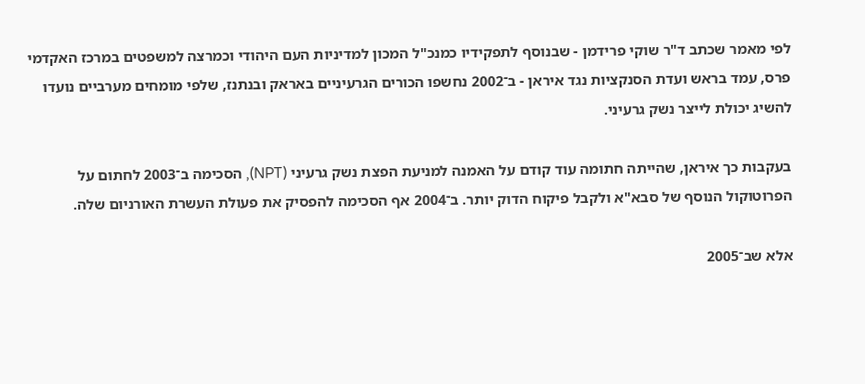לפי מאמר שכתב ד"ר שוקי פרידמן - שבנוסף לתפקידיו כמנכ"ל המכון למדיניות העם היהודי וכמרצה למשפטים במרכז האקדמי פרס, עמד בראש ועדת הסנקציות נגד איראן - ב־2002 נחשפו הכורים הגרעיניים באראק ובנתנז, שלפי מומחים מערביים נועדו להשיג יכולת לייצר נשק גרעיני.

בעקבות כך איראן, שהייתה חתומה עוד קודם על האמנה למניעת הפצת נשק גרעיני (NPT), הסכימה ב־2003 לחתום על הפרוטוקול הנוסף של סבא"א ולקבל פיקוח הדוק יותר. ב־2004 אף הסכימה להפסיק את פעולת העשרת האורניום שלה.

אלא שב־2005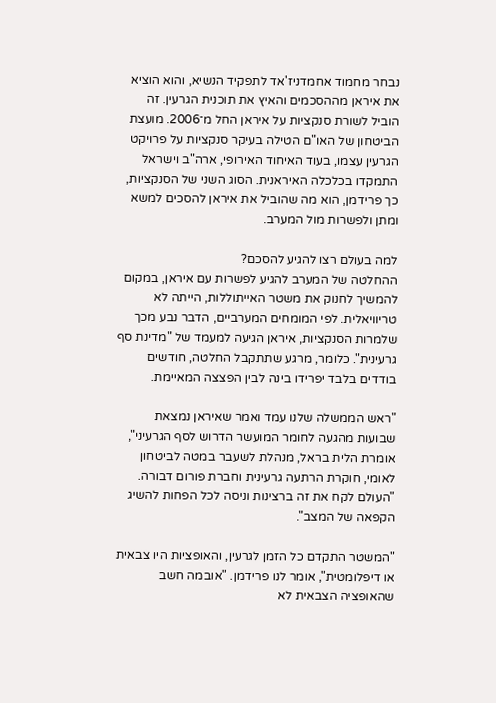נבחר מחמוד אחמדניז'אד לתפקיד הנשיא, והוא הוציא את איראן מההסכמים והאיץ את תוכנית הגרעין. זה הוביל לשורת סנקציות על איראן החל מ־2006. מועצת הביטחון של האו"ם הטילה בעיקר סנקציות על פרויקט הגרעין עצמו, בעוד האיחוד האירופי, ארה"ב וישראל התמקדו בכלכלה האיראנית. הסוג השני של הסנקציות, כך פרידמן, הוא מה שהוביל את איראן להסכים למשא ומתן ולפשרות מול המערב.

למה בעולם רצו להגיע להסכם?
ההחלטה של המערב להגיע לפשרות עם איראן, במקום להמשיך לחנוק את משטר האייתוללות, הייתה לא טריוויאלית. לפי המומחים המערביים, הדבר נבע מכך שלמרות הסנקציות, איראן הגיעה למעמד של "מדינת סף גרעינית". כלומר, מרגע שתתקבל החלטה, חודשים בודדים בלבד יפרידו בינה לבין הפצצה המאיימת.

"ראש הממשלה שלנו עמד ואמר שאיראן נמצאת שבועות מהגעה לחומר המועשר הדרוש לסף הגרעיני", אומרת הלית בראל, מנהלת לשעבר במטה לביטחון לאומי, חוקרת הרתעה גרעינית וחברת פורום דבורה. "העולם לקח את זה ברצינות וניסה לכל הפחות להשיג הקפאה של המצב".

"המשטר התקדם כל הזמן לגרעין, והאופציות היו צבאית או דיפלומטית", אומר לנו פרידמן. "אובמה חשב שהאופציה הצבאית לא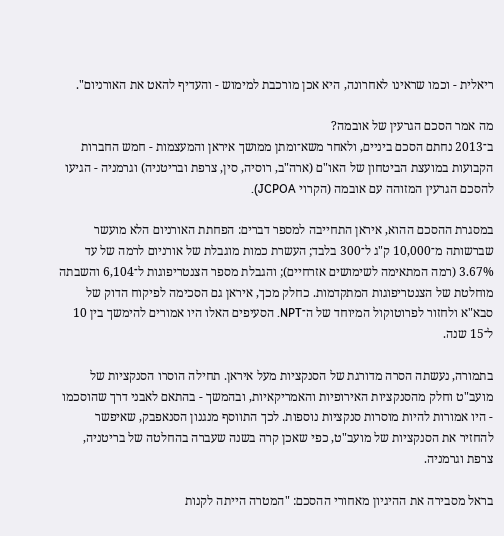ריאלית - וכמו שראינו לאחרונה, היא אכן מורכבת למימוש - והעדיף להאט את האורניום".

מה אמר הסכם הגרעין של אובמה?
ב־2013 נחתם הסכם ביניים, ולאחר משא־ומתן ממושך איראן והמעצמות - חמש החברות הקבועות במועצת הביטחון של האו"ם (ארה"ב, רוסיה, סין, צרפת ובריטניה) וגרמניה - הגיעו להסכם הגרעין המזוהה עם אובמה (הקרוי JCPOA).

במסגרת ההסכם ההוא, איראן התחייבה למספר דברים: הפחתת האורניום הלא מועשר שברשותה מ־10,000 ק"ג ל־300 בלבד; העשרת כמות מוגבלת של אורניום לרמה של עד 3.67% (רמה המתאימה לשימושים אזרחיים); והגבלת מספר הצנטריפוגות ל־6,104 והשבתה מוחלטת של הצנטריפוגות המתקדמות. כחלק מכך, איראן גם הסכימה לפיקוח הדוק של סבא"א ולחזור לפרוטוקול המיוחד של ה־NPT. הסעיפים האלו היו אמורים להימשך בין 10 ל־15 שנה.

בתמורה, נעשתה הסרה מדורגת של הסנקציות מעל איראן. תחילה הוסרו הסנקציות של מועב"ט וחלק מהסנקציות האירופיות והאמריקאיות, ובהמשך - בהתאם לאבני דרך שהוסכמו - היו אמורות להיות מוסרות סנקציות נוספות. לכך התווסף מנגנון הסנאפבק, שאיפשר להחזיר את הסנקציות של מועב"ט, כפי שאכן קרה בשנה שעברה בהחלטה של בריטניה, צרפת וגרמניה.

בראל מסבירה את ההיגיון מאחורי ההסכם: "המטרה הייתה לקנות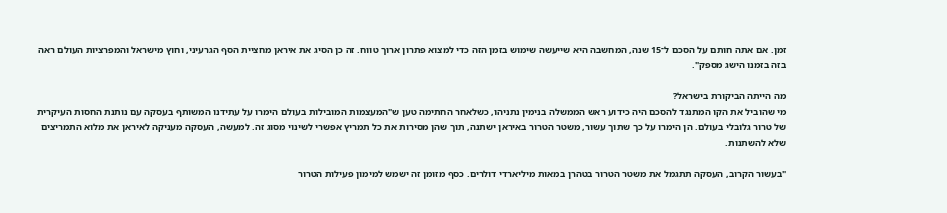זמן. אם אתה חותם על הסכם ל־15 שנה, המחשבה היא שייעשה שימוש בזמן הזה כדי למצוא פתרון ארוך טווח. זה כן הסיג את איראן מחציית הסף הגרעיני, וחוץ מישראל והמפרציות העולם ראה בזה בזמנו הישג מספק".

מה הייתה הביקורת בישראל?
מי שהוביל את הקו המתנגד להסכם היה כידוע ראש הממשלה בנימין נתניהו, כשלאחר החתימה טען ש"המעצמות המובילות בעולם הימרו על עתידנו המשותף בעסקה עם נותנת החסות העיקרית של טרור גלובלי בעולם. הן הימרו על כך שתוך עשור, משטר הטרור באיראן ישתנה, תוך שהן מסירות את כל תמריץ אפשרי לשינוי מסוג זה. למעשה, העסקה מעניקה לאיראן את מלוא התמריצים שלא להשתנות.

"בעשור הקרוב, העסקה תתגמל את משטר הטרור בטהרן במאות מיליארדי דולרים. כסף מזומן זה ישמש למימון פעילות הטרור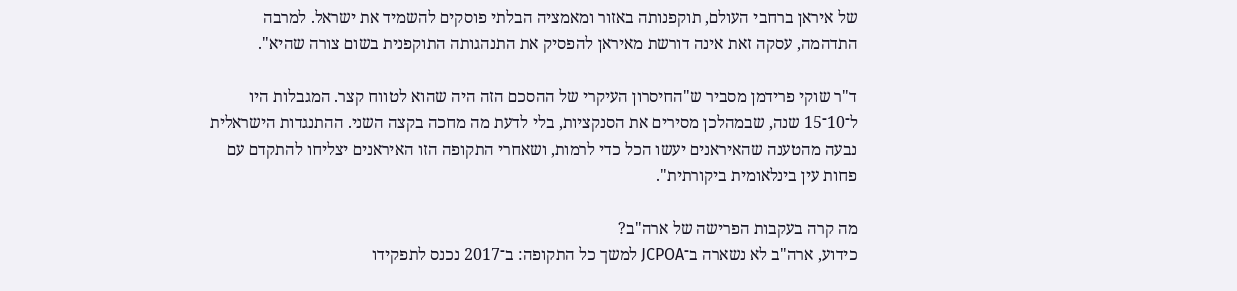של איראן ברחבי העולם, תוקפנותה באזור ומאמציה הבלתי פוסקים להשמיד את ישראל. למרבה התדהמה, עסקה זאת אינה דורשת מאיראן להפסיק את התנהגותה התוקפנית בשום צורה שהיא".

ד"ר שוקי פרידמן מסביר ש"החיסרון העיקרי של ההסכם הזה היה שהוא לטווח קצר. המגבלות היו ל־10־15 שנה, שבמהלכן מסירים את הסנקציות, בלי לדעת מה מחכה בקצה השני. ההתנגדות הישראלית נבעה מהטענה שהאיראנים יעשו הכל כדי לרמות, ושאחרי התקופה הזו האיראנים יצליחו להתקדם עם פחות עין בינלאומית ביקורתית".

מה קרה בעקבות הפרישה של ארה"ב?
כידוע, ארה"ב לא נשארה ב־JCPOA למשך כל התקופה: ב־2017 נכנס לתפקידו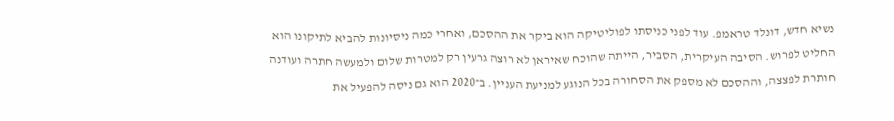נשיא חדש, דונלד טראמפ. עוד לפני כניסתו לפוליטיקה הוא ביקר את ההסכם, ואחרי כמה ניסיונות להביא לתיקונו הוא החליט לפרוש. הסיבה העיקרית, הסביר, הייתה שהוכח שאיראן לא רוצה גרעין רק למטרות שלום ולמעשה חתרה ועודנה חותרת לפצצה, וההסכם לא מספק את הסחורה בכל הנוגע למניעת העניין. ב־2020 הוא גם ניסה להפעיל את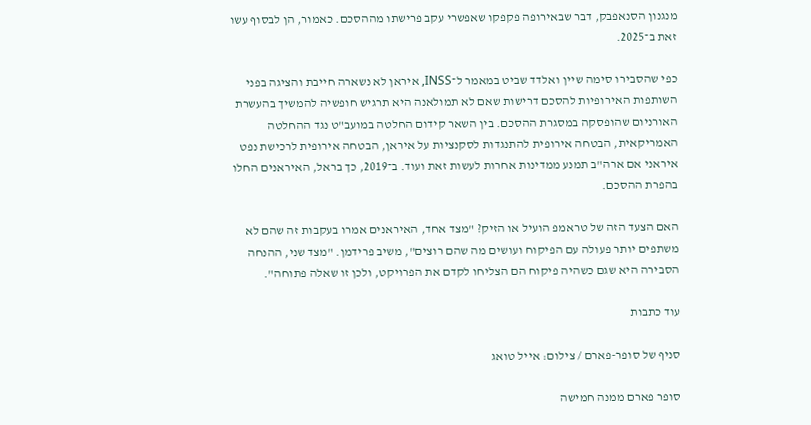מנגנון הסנאפבק, דבר שבאירופה פקפקו שאפשרי עקב פרישתו מההסכם. כאמור, הן לבסוף עשו זאת ב־2025.

כפי שהסבירו סימה שיין ואלדד שביט במאמר ל־INSS, איראן לא נשארה חייבת והציגה בפני השותפות האירופיות להסכם דרישות שאם לא תמולאנה היא תרגיש חופשיה להמשיך בהעשרת האורניום שהופסקה במסגרת ההסכם. בין השאר קידום החלטה במועב"ט נגד ההחלטה האמריקאית, הבטחה אירופית להתנגדות לסקנציות על איראן, הבטחה אירופית לרכישת נפט איראני אם ארה"ב תמנע ממדינות אחרות לעשות זאת ועוד. ב־2019, כך בראל, האיראנים החלו בהפרת ההסכם.

האם הצעד הזה של טראמפ הועיל או הזיק? "מצד אחד, האיראנים אמרו בעקבות זה שהם לא משתפים יותר פעולה עם הפיקוח ועושים מה שהם רוצים", משיב פרידמן. "מצד שני, ההנחה הסבירה היא שגם כשהיה פיקוח הם הצליחו לקדם את הפרויקט, ולכן זו שאלה פתוחה".

עוד כתבות

סניף של סופר-פארם / צילום: אייל טואג

סופר פארם ממנה חמישה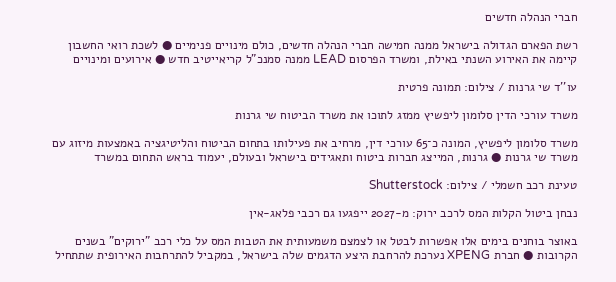חברי הנהלה חדשים

רשת הפארם הגדולה בישראל ממנה חמישה חברי הנהלה חדשים, כולם מינויים פנימיים ● לשכת רואי החשבון קיימה את האירוע השנתי באילת, ומשרד הפרסום LEAD ממנה סמנכ"ל קריאייטיב חדש ● אירועים ומינויים

עו''ד שי גרנות / צילום: תמונה פרטית

משרד עורכי הדין סלומון ליפשיץ ממזג לתוכו את משרד הביטוח שי גרנות

משרד סלומון ליפשיץ, המונה כ־65 עורכי דין, מרחיב את פעילותו בתחום הביטוח והליטיגציה באמצעות מיזוג עם משרד שי גרנות ● גרנות, המייצג חברות ביטוח ותאגידים בישראל ובעולם, יעמוד בראש התחום במשרד

טעינת רכב חשמלי / צילום: Shutterstock

נבחן ביטול הקלות המס לרכב ירוק: מ-2027 ייפגעו גם רכבי פלאג-אין

באוצר בוחנים בימים אלו אפשרות לבטל או לצמצם משמעותית את הטבות המס על כלי רכב "ירוקים" בשנים הקרובות ● חברת XPENG נערכת להרחבת היצע הדגמים שלה בישראל, במקביל להתרחבות האירופית שתתחיל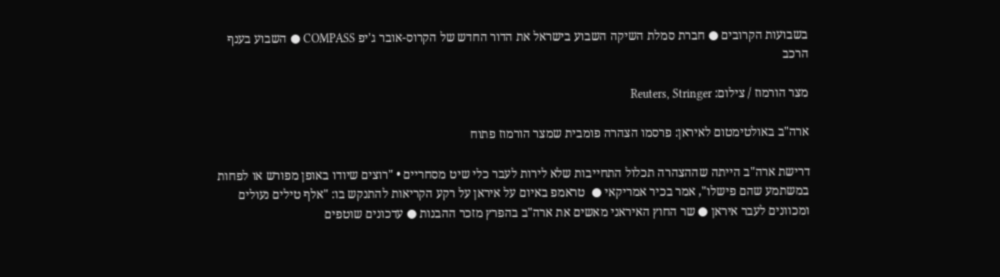בשבועות הקרובים ● חברת סמלת השיקה השבוע בישראל את הדור החדש של הקרוס-אובר ג'יפ COMPASS ● השבוע בענף הרכב

מצר הורמוז / צילום: Reuters, Stringer

ארה"ב באולטימטום לאיראן: פרסמו הצהרה פומבית שמצר הורמוז פתוח

דרישת ארה"ב הייתה שההצהרה תכלול התחייבות שלא לירות לעבר כלי שיט מסחריים • "רוצים שיודו באופן מפורש או לפחות במשתמע שהם פישלו", אמר בכיר אמריקאי ●  טראמפ באיום על איראן על רקע הקריאות להתנקש בו: "אלף טילים נעולים ומכוונים לעבר איראן ● שר החוץ האיראני מאשים את ארה"ב בהפרץ מזכר ההבנות ● עדכונים שוטפים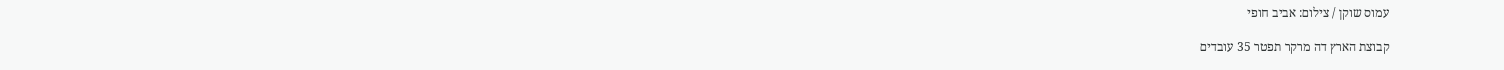עמוס שוקן / צילום: אביב חופי

קבוצת הארץ דה מרקר תפטר 35 עובדים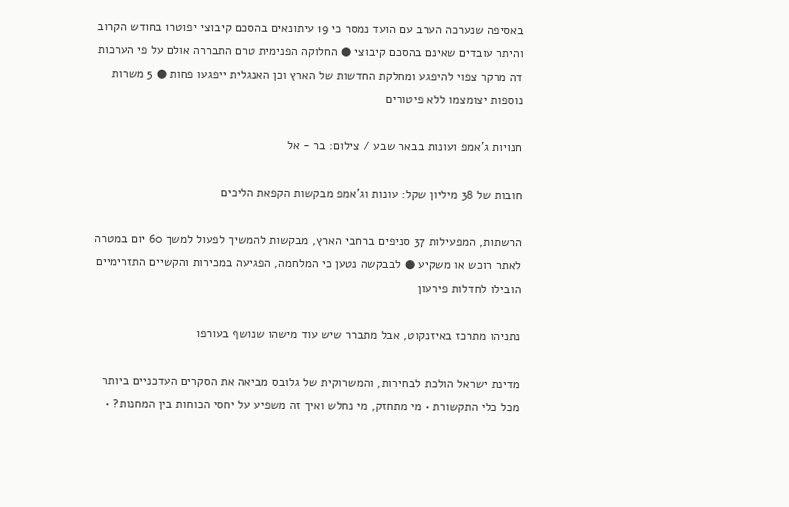באסיפה שנערכה הערב עם הועד נמסר כי 19 עיתונאים בהסכם קיבוצי יפוטרו בחודש הקרוב והיתר עובדים שאינם בהסכם קיבוצי ● החלוקה הפנימית טרם התבררה אולם על פי הערכות דה מרקר צפוי להיפגע ומחלקת החדשות של הארץ וכן האנגלית ייפגעו פחות ● 5 משרות נוספות יצומצמו ללא פיטורים

חנויות ג'אמפ ועונות בבאר שבע / צילום: בר - אל

חובות של 38 מיליון שקל: עונות וג’אמפ מבקשות הקפאת הליכים

הרשתות, המפעילות 37 סניפים ברחבי הארץ, מבקשות להמשיך לפעול למשך 60 יום במטרה לאתר רוכש או משקיע ● לבבקשה נטען כי המלחמה, הפגיעה במכירות והקשיים התזרימיים הובילו לחדלות פירעון

נתניהו מתרכז באיזנקוט, אבל מתברר שיש עוד מישהו שנושף בעורפו

מדינת ישראל הולכת לבחירות, והמשרוקית של גלובס מביאה את הסקרים העדכניים ביותר מכל כלי התקשורת • מי מתחזק, מי נחלש ואיך זה משפיע על יחסי הכוחות בין המחנות? •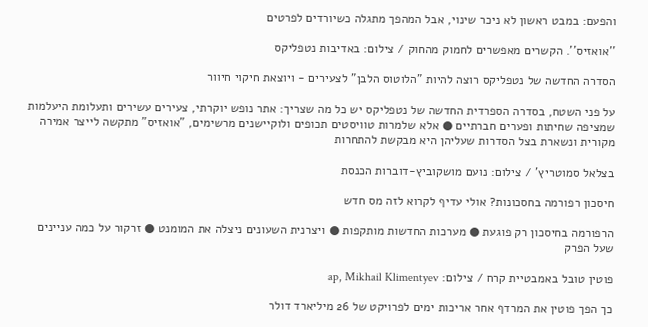והפעם: במבט ראשון לא ניכר שינוי, אבל המהפך מתגלה כשיורדים לפרטים

''אואזיס''. הקשרים מאפשרים לחמוק מהחוק / צילום: באדיבות נטפליקס

הסדרה החדשה של נטפליקס רוצה להיות "הלוטוס הלבן" לצעירים - ויוצאת חיקוי חיוור

על פני השטח, בסדרה הספרדית החדשה של נטפליקס יש כל מה שצריך: אתר נופש יוקרתי, צעירים עשירים ותעלומת היעלמות שמציפה שחיתות ופערים חברתיים ● אלא שלמרות טוויסטים תכופים ולוקיישנים מרשימים, "אואזיס" מתקשה לייצר אמירה מקורית ונשארת בצל הסדרות שעליהן היא מבקשת להתחרות

בצלאל סמוטריץ' / צילום: נועם מושקוביץ-דוברות הכנסת

חיסכון רפורמה בחסכונות? אולי עדיף לקרוא לזה מס חדש

הרפורמה בחיסכון רק פוגעת ● מערכות החדשות מותקפות ● ויצרנית השעונים ניצלה את המומנט ● זרקור על כמה עניינים שעל הפרק

פוטין טובל באמבטיית קרח / צילום: ap, Mikhail Klimentyev

כך הפך פוטין את המרדף אחר אריכות ימים לפרויקט של 26 מיליארד דולר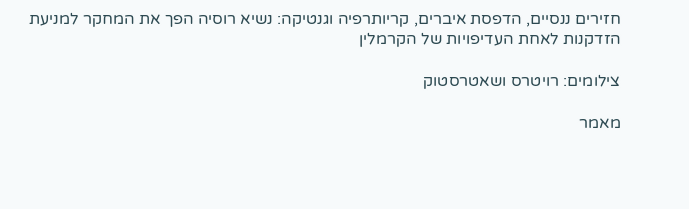חזירים ננסיים, הדפסת איברים, קריותרפיה וגנטיקה: נשיא רוסיה הפך את המחקר למניעת הזדקנות לאחת העדיפויות של הקרמלין

צילומים: רויטרס ושאטרסטוק

מאמר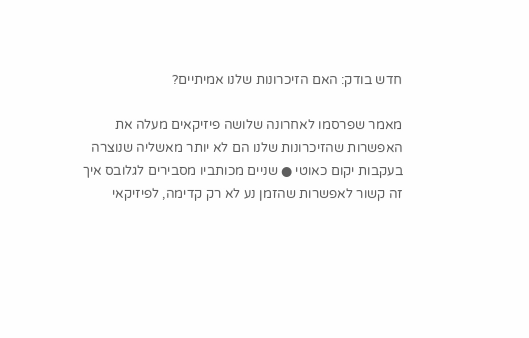חדש בודק: האם הזיכרונות שלנו אמיתיים?

מאמר שפרסמו לאחרונה שלושה פיזיקאים מעלה את האפשרות שהזיכרונות שלנו הם לא יותר מאשליה שנוצרה בעקבות יקום כאוטי ● שניים מכותביו מסבירים לגלובס איך זה קשור לאפשרות שהזמן נע לא רק קדימה, לפיזיקאי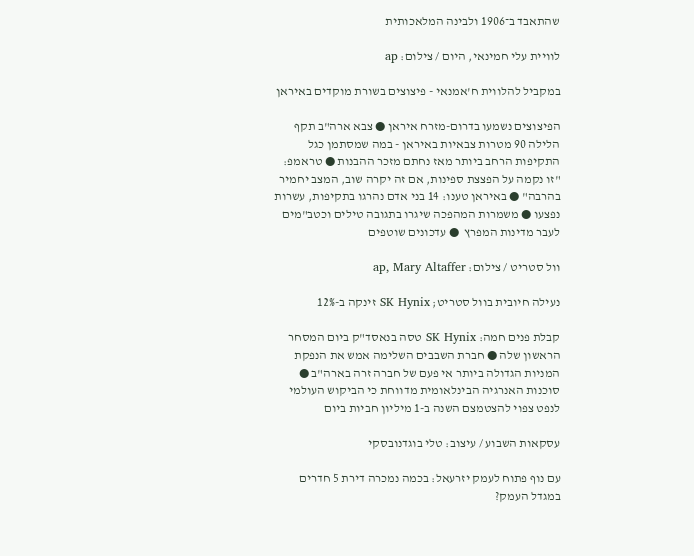שהתאבד ב־1906 ולבינה המלאכותית

לוויית עלי חמינאי, היום / צילום: ap

במקביל להלווית ח'אמנאי - פיצוצים בשורת מוקדים באיראן

הפיצוצים נשמעו בדרום-מזרח איראן ● צבא ארה"ב תקף הלילה 90 מטרות צבאיות באיראן - במה שמסתמן כגל התקיפות הרחב ביותר מאז נחתם מזכר ההבנות ● טראמפ: "זו נקמה על הפצצת ספינות, אם זה יקרה שוב, המצב יחמיר בהרבה" ● באיראן טענו: 14 בני אדם נהרגו בתקיפות, עשרות נפצעו ● משמרות המהפכה שיגרו בתגובה טילים וכטב"מים לעבר מדינות המפרץ  ● עדכונים שוטפים

וול סטריט / צילום: ap, Mary Altaffer

נעילה חיובית בוול סטריט; SK Hynix זינקה ב-12%

קבלת פנים חמה: SK Hynix טסה בנאסד"ק ביום המסחר הראשון שלה ● חברת השבבים השלימה אמש את הנפקת המניות הגדולה ביותר אי פעם של חברה זרה בארה"ב ● סוכנות האנרגיה הבינלאומית מדווחת כי הביקוש העולמי לנפט צפוי להצטמצם השנה ב-1 מיליון חביות ביום

עסקאות השבוע / עיצוב: טלי בוגדנובסקי

עם נוף פתוח לעמק יזרעאל: בכמה נמכרה דירת 5 חדרים במגדל העמק?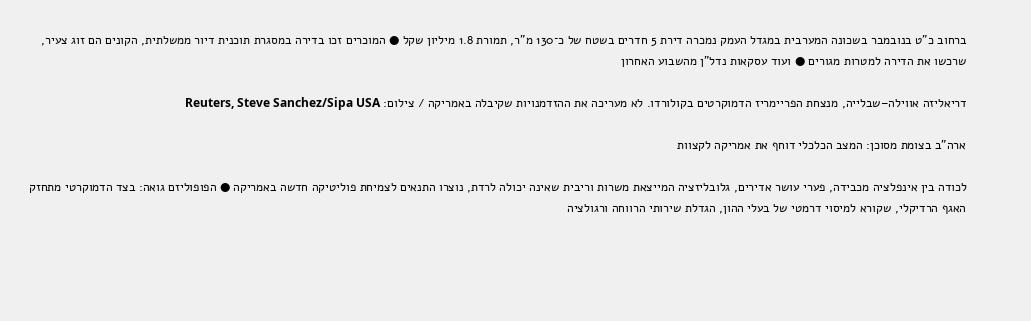ברחוב כ"ט בנובמבר בשכונה המערבית במגדל העמק נמכרה דירת 5 חדרים בשטח של כ־130 מ"ר, תמורת 1.8 מיליון שקל ● המוכרים זכו בדירה במסגרת תוכנית דיור ממשלתית, הקונים הם זוג צעיר, שרכשו את הדירה למטרות מגורים ● ועוד עסקאות נדל"ן מהשבוע האחרון

דריאליזה אווילה–שבלייה, מנצחת הפריימריז הדמוקרטים בקולורדו. לא מעריכה את ההזדמנויות שקיבלה באמריקה / צילום: Reuters, Steve Sanchez/Sipa USA

ארה"ב בצומת מסוכן: המצב הכלכלי דוחף את אמריקה לקצוות

לכודה בין אינפלציה מכבידה, פערי עושר אדירים, גלובליזציה המייצאת משרות וריבית שאינה יכולה לרדת, נוצרו התנאים לצמיחת פוליטיקה חדשה באמריקה ● הפופוליזם גואה: בצד הדמוקרטי מתחזק האגף הרדיקלי, שקורא למיסוי דרמטי של בעלי ההון, הגדלת שירותי הרווחה ורגולציה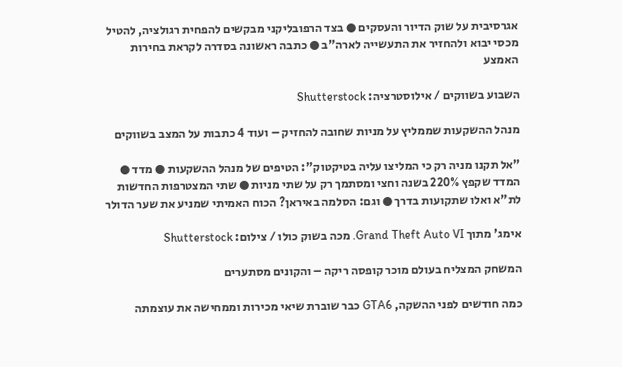אגרסיבית על שוק הדיור והעסקים ● בצד הרפובליקני מבקשים להפחית רגולציה, להטיל מכסי יבוא ולהחזיר את התעשייה לארה"ב ● כתבה ראשונה בסדרה לקראת בחירות האמצע

השבוע בשווקים / אילוסטרציה: Shutterstock

מנהל ההשקעות שממליץ על מניות שחובה להחזיק – ועוד 4 כתבות על המצב בשווקים

"אל תקנו מניה רק כי המליצו עליה בטיקטוק": הטיפים של מנהל ההשקעות ● מדד ● המדד שקפץ 220% בשנה וחצי ומסתמך רק על שתי מניות ● שתי המצטרפות החדשות לת"א ואלו שתקועות בדרך ● וגם: הסלמה באיראן? הכוח האמיתי שמניע את שער הדולר

אימג' מתוך Grand Theft Auto VI. מכה בשוק כולו / צילום: Shutterstock

המשחק המצליח בעולם מוכר קופסה ריקה – והקונים מסתערים

כמה חודשים לפני ההשקה, GTA6 כבר שוברת שיאי מכירות וממחישה את עוצמתה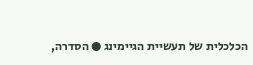הכלכלית של תעשיית הגיימינג ● הסדרה,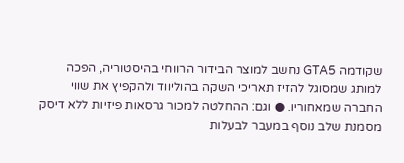שקודמה GTA5 נחשב למוצר הבידור הרווחי בהיסטוריה, הפכה למותג שמסוגל להזיז תאריכי השקה בהוליווד ולהקפיץ את שווי החברה שמאחוריו. ● וגם: ההחלטה למכור גרסאות פיזיות ללא דיסק מסמנת שלב נוסף במעבר לבעלות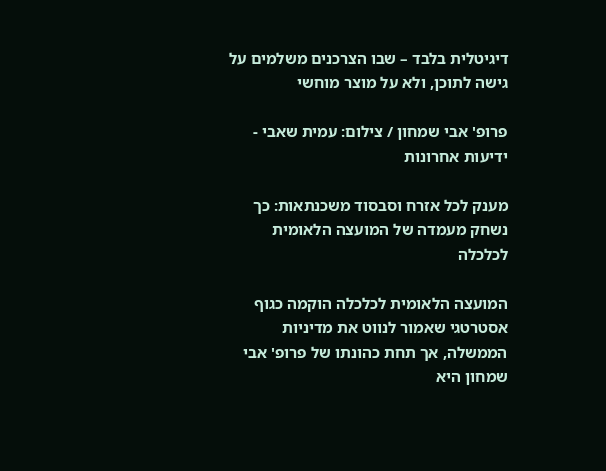דיגיטלית בלבד – שבו הצרכנים משלמים על גישה לתוכן, ולא על מוצר מוחשי

פרופ' אבי שמחון / צילום: עמית שאבי - ידיעות אחרונות

מענק לכל אזרח וסבסוד משכנתאות: כך נשחק מעמדה של המועצה הלאומית לכלכלה

המועצה הלאומית לכלכלה הוקמה כגוף אסטרטגי שאמור לנווט את מדיניות הממשלה, אך תחת כהונתו של פרופ' אבי שמחון היא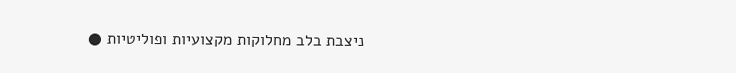ניצבת בלב מחלוקות מקצועיות ופוליטיות ●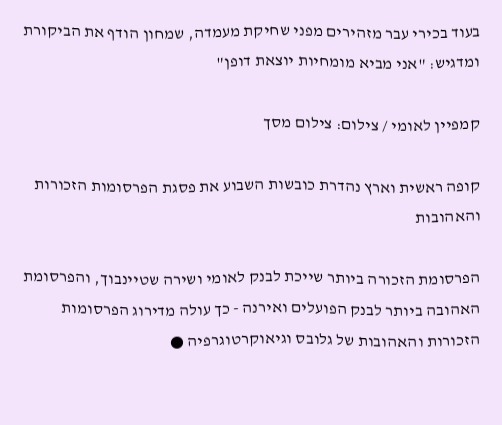בעוד בכירי עבר מזהירים מפני שחיקת מעמדה, שמחון הודף את הביקורת ומדגיש: "אני מביא מומחיות יוצאת דופן"

קמפיין לאומי / צילום: צילום מסך

קופה ראשית וארץ נהדרת כובשות השבוע את פסגת הפרסומות הזכורות והאהובות

הפרסומת הזכורה ביותר שייכת לבנק לאומי ושירה שטיינבוך, והפרסומת האהובה ביותר לבנק הפועלים ואירנה - כך עולה מדירוג הפרסומות הזכורות והאהובות של גלובס וגיאוקרטוגרפיה ●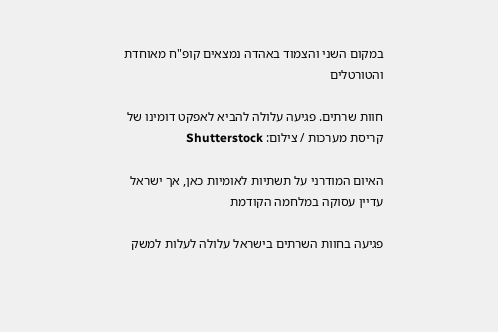במקום השני והצמוד באהדה נמצאים קופ"ח מאוחדת והטורטלים

חוות שרתים. פגיעה עלולה להביא לאפקט דומינו של קריסת מערכות / צילום: Shutterstock

האיום המודרני על תשתיות לאומיות כאן, אך ישראל עדיין עסוקה במלחמה הקודמת

פגיעה בחוות השרתים בישראל עלולה לעלות למשק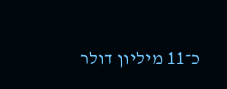כ־11 מיליון דולר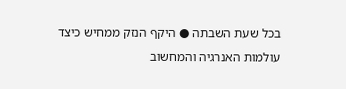בכל שעת השבתה ● היקף הנזק ממחיש כיצד עולמות האנרגיה והמחשוב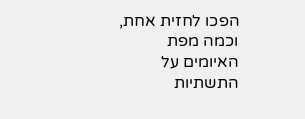הפכו לחזית אחת, וכמה מפת האיומים על התשתיות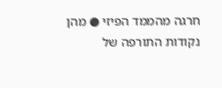חרגה מהממד הפיזי ● מהן נקודות התורפה של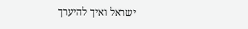ישראל ואיך להיערך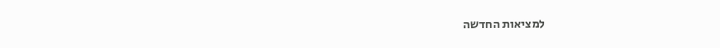למציאות החדשה